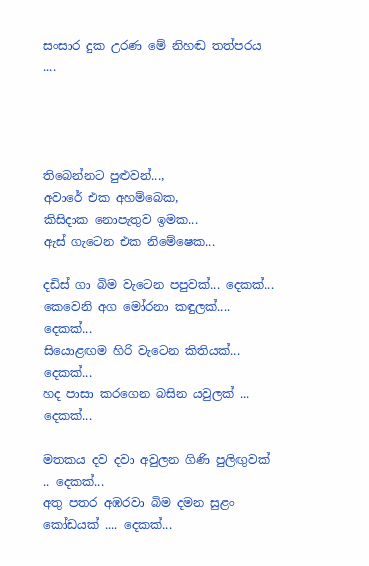සංසාර දුක උරණ මේ නිහඬ තත්පරය ....




තිබෙන්නට පුළුවන්...,
අවාරේ එක අහම්බෙක,
කිසිදාක නොපැතුව ඉමක...
ඇස් ගැටෙන එක නිමේෂෙක...

දඩිස් ගා බිම වැටෙන පපුවක්... දෙකක්...
කෙවෙනි අග මෝරනා කඳුලක්.... දෙකක්...
සියොළඟම හිරි වැටෙන කිතියක්... දෙකක්...
හද පාසා කරගෙන බසින යවුලක් ... දෙකක්...

මතකය දව දවා අවුලන ගිණි පුලිඟුවක් .. දෙකක්...
අතු පතර අඹරවා බිම දමන සුළං කෝඩයක් .... දෙකක්...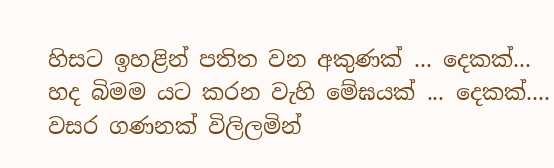හිසට ඉහළින් පතිත වන අකුණක් ... දෙකක්...
හද බිමම යට කරන වැහි මේඝයක් ... දෙකක්....
වසර ගණනක් විලිලමින්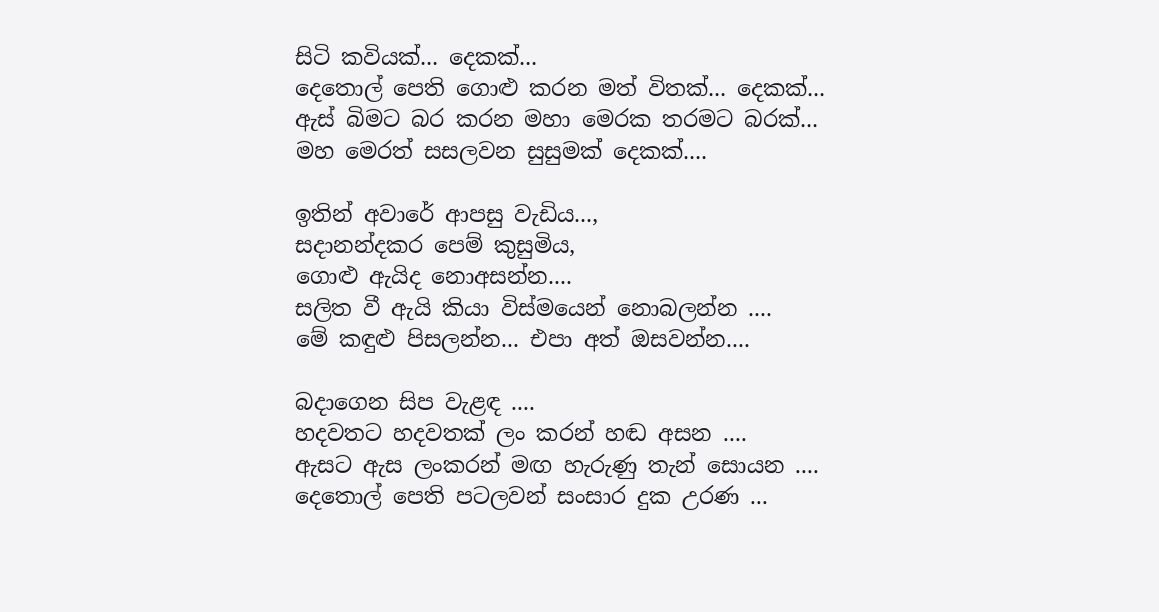සිටි කවියක්... දෙකක්...
දෙතොල් පෙති ගොළු කරන මත් විතක්... දෙකක්...
ඇස් බිමට බර කරන මහා මෙරක තරමට බරක්...
මහ මෙරත් සසලවන සුසුමක් දෙකක්....

ඉතින් අවාරේ ආපසු වැඩිය...,
සදානන්දකර පෙම් කුසුමිය,
ගොළු ඇයිද නොඅසන්න....
සලිත වී ඇයි කියා විස්මයෙන් නොබලන්න ....
මේ කඳුළු පිසලන්න... එපා අත් ඔසවන්න....

බදාගෙන සිප වැළඳ ....
හදවතට හදවතක් ලං කරන් හඬ අසන ....
ඇසට ඇස ලංකරන් මඟ හැරුණු තැන් සොයන ....
දෙතොල් පෙති පටලවන් සංසාර දුක උරණ ...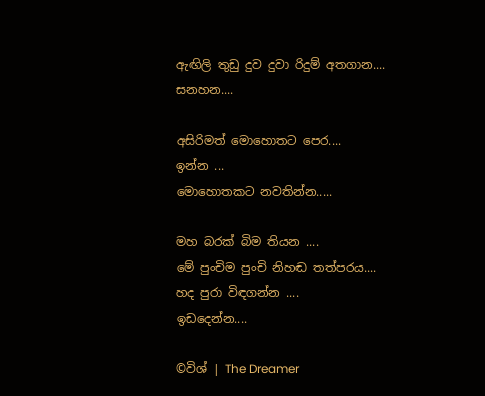ඇඟිලි තුඩු දුව දුවා රිදුම් අතගාන.... සනහන....

අසිරිමත් මොහොතට පෙර....
ඉන්න ...
මොහොතකට නවතින්න.....

මහ බරක් බිම තියන ....
මේ පුංචිම පුංචි නිහඬ තත්පරය....
හද පුරා විඳගන්න ....
ඉඩදෙන්න....

©විශ් | The Dreamer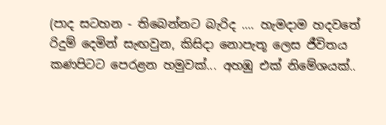(පාද සටහන - තිබෙන්නට බැරිද .... හැමදාම හදවතේ රිදුම් දෙමින් සැඟවුන, කිසිදා නොපැතූ ලෙස ජීවිතය කණපිටට පෙරළන හමුවක්... අහඹු එක් නිමේශයක්..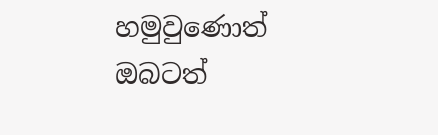හමුවුණොත් ඔබටත්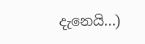දැනෙයි...)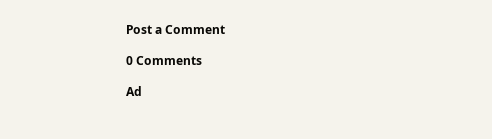Post a Comment

0 Comments

Ad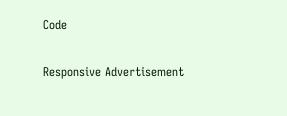Code

Responsive Advertisement